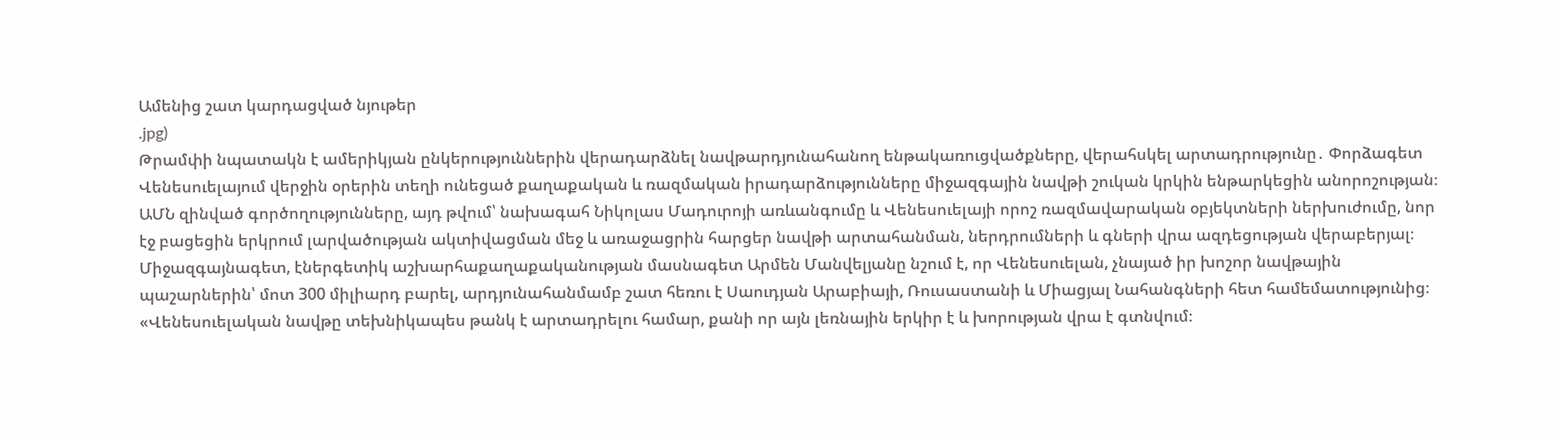Ամենից շատ կարդացված նյութեր
.jpg)
Թրամփի նպատակն է ամերիկյան ընկերություններին վերադարձնել նավթարդյունահանող ենթակառուցվածքները, վերահսկել արտադրությունը․ Փորձագետ
Վենեսուելայում վերջին օրերին տեղի ունեցած քաղաքական և ռազմական իրադարձությունները միջազգային նավթի շուկան կրկին ենթարկեցին անորոշության։ ԱՄՆ զինված գործողությունները, այդ թվում՝ նախագահ Նիկոլաս Մադուրոյի առևանգումը և Վենեսուելայի որոշ ռազմավարական օբյեկտների ներխուժումը, նոր էջ բացեցին երկրում լարվածության ակտիվացման մեջ և առաջացրին հարցեր նավթի արտահանման, ներդրումների և գների վրա ազդեցության վերաբերյալ։
Միջազգայնագետ, էներգետիկ աշխարհաքաղաքականության մասնագետ Արմեն Մանվելյանը նշում է, որ Վենեսուելան, չնայած իր խոշոր նավթային պաշարներին՝ մոտ 300 միլիարդ բարել, արդյունահանմամբ շատ հեռու է Սաուդյան Արաբիայի, Ռուսաստանի և Միացյալ Նահանգների հետ համեմատությունից։
«Վենեսուելական նավթը տեխնիկապես թանկ է արտադրելու համար, քանի որ այն լեռնային երկիր է և խորության վրա է գտնվում։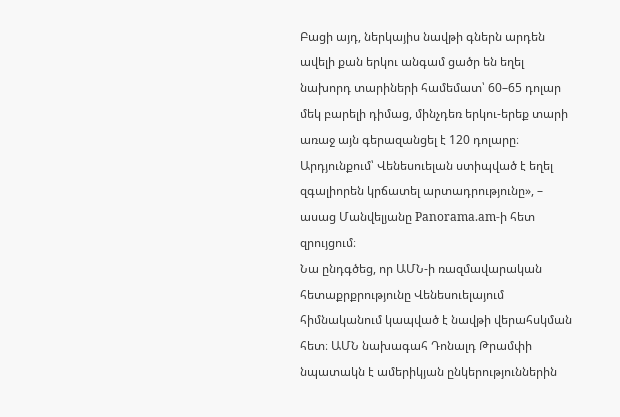Բացի այդ, ներկայիս նավթի գներն արդեն ավելի քան երկու անգամ ցածր են եղել նախորդ տարիների համեմատ՝ 60–65 դոլար մեկ բարելի դիմաց, մինչդեռ երկու-երեք տարի առաջ այն գերազանցել է 120 դոլարը։ Արդյունքում՝ Վենեսուելան ստիպված է եղել զգալիորեն կրճատել արտադրությունը», – ասաց Մանվելյանը Panorama.am-ի հետ զրույցում։
Նա ընդգծեց, որ ԱՄՆ-ի ռազմավարական հետաքրքրությունը Վենեսուելայում հիմնականում կապված է նավթի վերահսկման հետ։ ԱՄՆ նախագահ Դոնալդ Թրամփի նպատակն է ամերիկյան ընկերություններին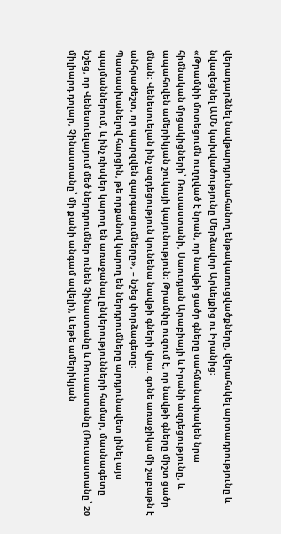վերադարձնել նավթարդյունահանող ենթակառուցվածքները, վերահսկել արտադրությունը և նվազեցնել ԱՄՆ կախվածությունը Մերձավոր Արևելքից ու Իրանից։
«Թրամփի մոտեցումն ուղղված է նրան, որ նավթի ցածր գները սահմանափակեն նրա հիմնական մրցակիցների՝ Ռուսաստանի, Սաուդյան Արաբիայի և Իրանի ազդեցությունը, և ապահովեն ամերիկյան շուկայի կայունություն։ Թրամփը ուզում է, որ նավթի գները միշտ ցածր մնան։ Վենեսուելան ինչ ազդեցություն կունենա նավթի գների վրա. գոնե առաջիկա մի շաբաթն է անհրաժեշտ, որ պարզվեն զարգացումները», – նշեց փորձագետը։
Պատասխանելով հարցին, թե որքանով կարող են ներդրումները արդյունավետ լինել այս պայմաններում, և ինչ ռիսկեր կարող են առաջանալ ընկերությունների համար, մասնագետը նշեց, որ Վենեսուելայում մեծ ներդրումներ ունեն Չինաստանը և Ռուսաստանը (Ռուսաստանը՝ 20 միլիարդ դոլար, Չինաստանը՝ մի քանի անգամ ավելի), և եթե ամերիկյան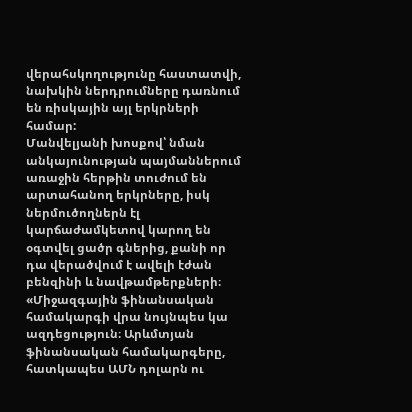վերահսկողությունը հաստատվի, նախկին ներդրումները դառնում են ռիսկային այլ երկրների համար:
Մանվելյանի խոսքով՝ նման անկայունության պայմաններում առաջին հերթին տուժում են արտահանող երկրները, իսկ ներմուծողներն էլ կարճաժամկետով կարող են օգտվել ցածր գներից, քանի որ դա վերածվում է ավելի էժան բենզինի և նավթամթերքների։
«Միջազգային ֆինանսական համակարգի վրա նույնպես կա ազդեցություն։ Արևմտյան ֆինանսական համակարգերը, հատկապես ԱՄՆ դոլարն ու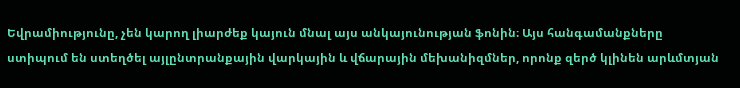Եվրամիությունը, չեն կարող լիարժեք կայուն մնալ այս անկայունության ֆոնին։ Այս հանգամանքները ստիպում են ստեղծել այլընտրանքային վարկային և վճարային մեխանիզմներ, որոնք զերծ կլինեն արևմտյան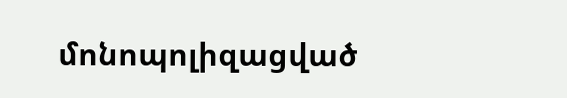մոնոպոլիզացված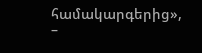համակարգերից», –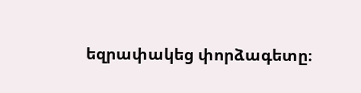եզրափակեց փորձագետը։